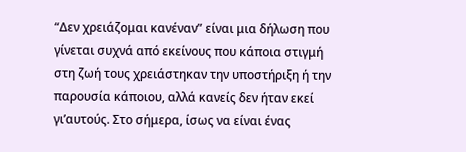“Δεν χρειάζομαι κανέναν” είναι μια δήλωση που γίνεται συχνά από εκείνους που κάποια στιγμή στη ζωή τους χρειάστηκαν την υποστήριξη ή την παρουσία κάποιου, αλλά κανείς δεν ήταν εκεί γι’αυτούς. Στο σήμερα, ίσως να είναι ένας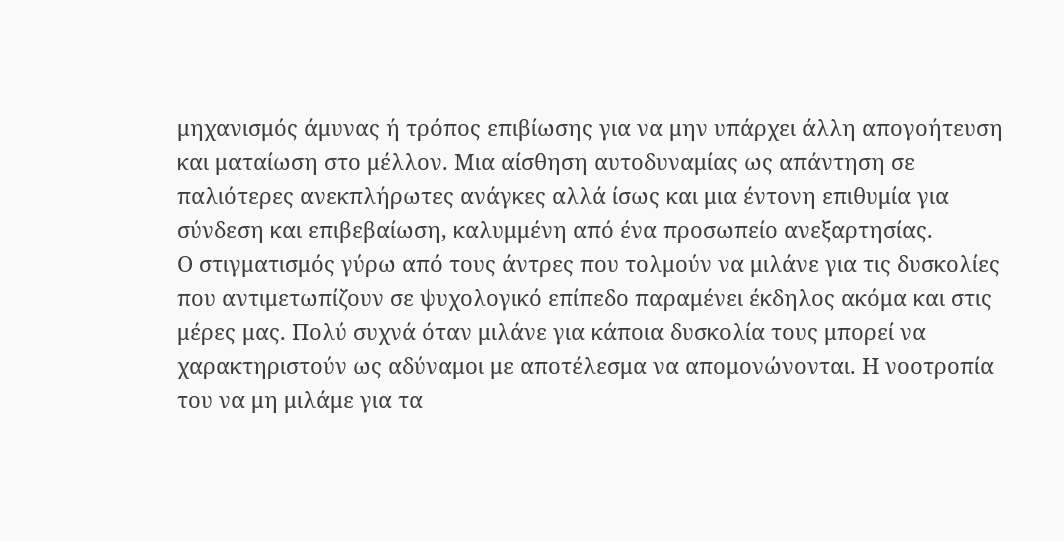μηχανισμός άμυνας ή τρόπος επιβίωσης για να μην υπάρχει άλλη απογοήτευση και ματαίωση στο μέλλον. Μια αίσθηση αυτοδυναμίας ως απάντηση σε παλιότερες ανεκπλήρωτες ανάγκες αλλά ίσως και μια έντονη επιθυμία για σύνδεση και επιβεβαίωση, καλυμμένη από ένα προσωπείο ανεξαρτησίας.
Ο στιγματισμός γύρω από τους άντρες που τολμούν να μιλάνε για τις δυσκολίες που αντιμετωπίζουν σε ψυχολογικό επίπεδο παραμένει έκδηλος ακόμα και στις μέρες μας. Πολύ συχνά όταν μιλάνε για κάποια δυσκολία τους μπορεί να χαρακτηριστούν ως αδύναμοι με αποτέλεσμα να απομονώνονται. Η νοοτροπία του να μη μιλάμε για τα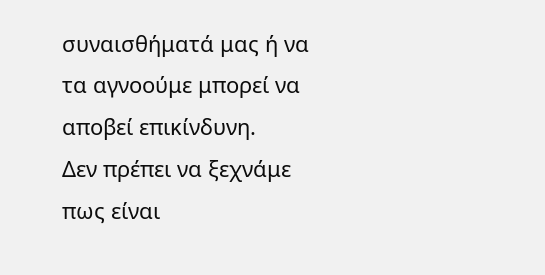συναισθήματά μας ή να τα αγνοούμε μπορεί να αποβεί επικίνδυνη.
Δεν πρέπει να ξεχνάμε πως είναι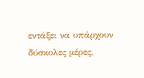εντάξει να υπάρχουν δύσκολες μέρες,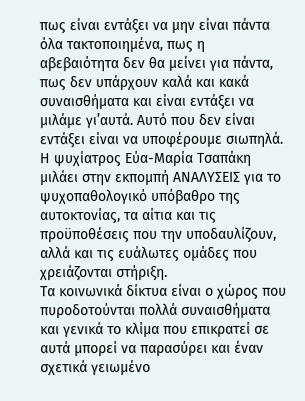πως είναι εντάξει να μην είναι πάντα όλα τακτοποιημένα, πως η αβεβαιότητα δεν θα μείνει για πάντα, πως δεν υπάρχουν καλά και κακά συναισθήματα και είναι εντάξει να μιλάμε γι’αυτά. Αυτό που δεν είναι εντάξει είναι να υποφέρουμε σιωπηλά.
Η ψυχίατρος Εύα-Μαρία Τσαπάκη μιλάει στην εκπομπή ΑΝΑΛΥΣΕΙΣ για το ψυχοπαθολογικό υπόβαθρο της αυτοκτονίας, τα αίτια και τις προϋποθέσεις που την υποδαυλίζουν, αλλά και τις ευάλωτες ομάδες που χρειάζονται στήριξη.
Τα κοινωνικά δίκτυα είναι ο χώρος που πυροδοτούνται πολλά συναισθήματα και γενικά το κλίμα που επικρατεί σε αυτά μπορεί να παρασύρει και έναν σχετικά γειωμένο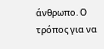άνθρωπο. Ο τρόπος για να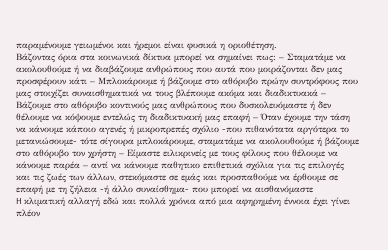παραμένουμε γειωμένοι και ήρεμοι είναι φυσικά η οριοθέτηση.
Βάζοντας όρια στα κοινωνικά δίκτυα μπορεί να σημαίνει πως: – Σταματάμε να ακολουθούμε ή να διαβάζουμε ανθρώπους που αυτά που μοιράζονται δεν μας προσφέρουν κάτι – Μπλοκάρουμε ή βάζουμε στο αθόρυβο πρώην συντρόφους που μας στοιχίζει συναισθηματικά να τους βλέπουμε ακόμα και διαδικτυακά – Βάζουμε στο αθόρυβο κοντινούς μας ανθρώπους που δυσκολευόμαστε ή δεν θέλουμε να κόψουμε εντελώς τη διαδικτυακή μας επαφή – Όταν έχουμε την τάση να κάνουμε κάποιο αγενές ή μικροπρεπές σχόλιο -που πιθανότατα αργότερα το μετανιώσουμε- τότε σίγουρα μπλοκάρουμε, σταματάμε να ακολουθούμε ή βάζουμε στο αθόρυβο τον χρήστη – Είμαστε ειλικρινείς με τους φίλους που θέλουμε να κάνουμε παρέα – αντί να κάνουμε παθητικο επιθετικά σχόλια για τις επιλογές και τις ζωές των άλλων, στεκόμαστε σε εμάς και προσπαθούμε να έρθουμε σε επαφή με τη ζήλεια -ή άλλο συναίσθημα- που μπορεί να αισθανόμαστε
H κλιματική αλλαγή εδώ και πολλά χρόνια από μια αφηρημένη έννοια έχει γίνει πλέον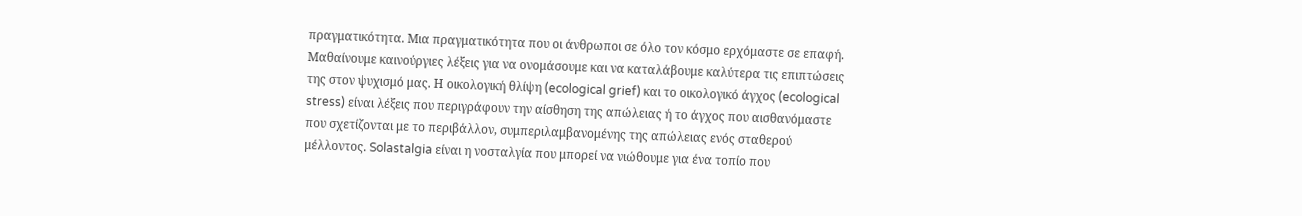πραγματικότητα. Μια πραγματικότητα που οι άνθρωποι σε όλο τον κόσμο ερχόμαστε σε επαφή. Μαθαίνουμε καινούργιες λέξεις για να ονομάσουμε και να καταλάβουμε καλύτερα τις επιπτώσεις της στον ψυχισμό μας. Η οικολογική θλίψη (ecological grief) και το οικολογικό άγχος (ecological stress) είναι λέξεις που περιγράφουν την αίσθηση της απώλειας ή το άγχος που αισθανόμαστε που σχετίζονται με το περιβάλλον, συμπεριλαμβανομένης της απώλειας ενός σταθερού μέλλοντος. Solastalgia είναι η νοσταλγία που μπορεί να νιώθουμε για ένα τοπίο που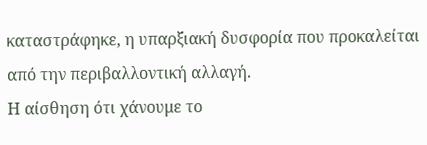καταστράφηκε, η υπαρξιακή δυσφορία που προκαλείται από την περιβαλλοντική αλλαγή.
Η αίσθηση ότι χάνουμε το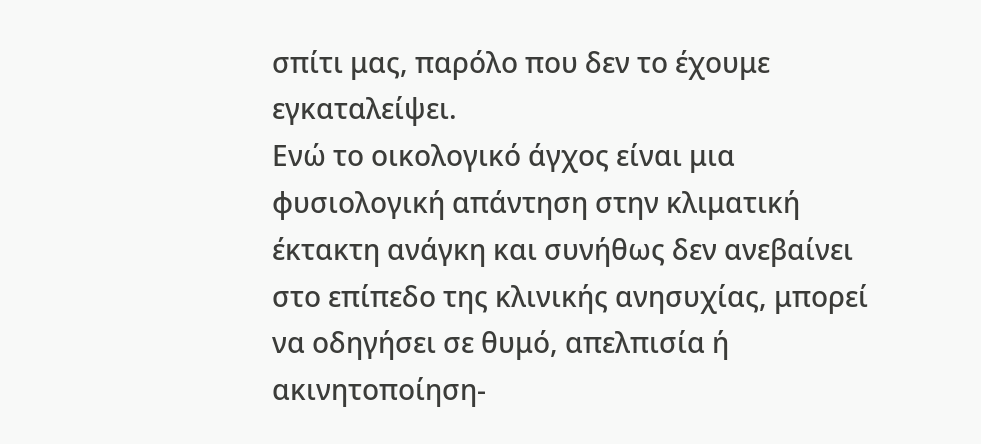σπίτι μας, παρόλο που δεν το έχουμε εγκαταλείψει.
Ενώ το οικολογικό άγχος είναι μια φυσιολογική απάντηση στην κλιματική έκτακτη ανάγκη και συνήθως δεν ανεβαίνει στο επίπεδο της κλινικής ανησυχίας, μπορεί να οδηγήσει σε θυμό, απελπισία ή ακινητοποίηση-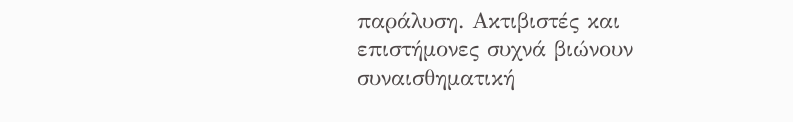παράλυση. Ακτιβιστές και επιστήμονες συχνά βιώνουν συναισθηματική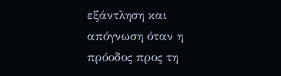εξάντληση και απόγνωση όταν η πρόοδος προς τη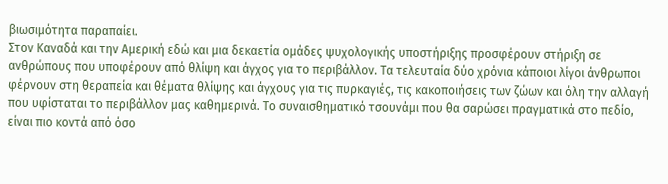βιωσιμότητα παραπαίει.
Στον Καναδά και την Αμερική εδώ και μια δεκαετία ομάδες ψυχολογικής υποστήριξης προσφέρουν στήριξη σε ανθρώπους που υποφέρουν από θλίψη και άγχος για το περιβάλλον. Τα τελευταία δύο χρόνια κάποιοι λίγοι άνθρωποι φέρνουν στη θεραπεία και θέματα θλίψης και άγχους για τις πυρκαγιές, τις κακοποιήσεις των ζώων και όλη την αλλαγή που υφίσταται το περιβάλλον μας καθημερινά. Το συναισθηματικό τσουνάμι που θα σαρώσει πραγματικά στο πεδίο, είναι πιο κοντά από όσο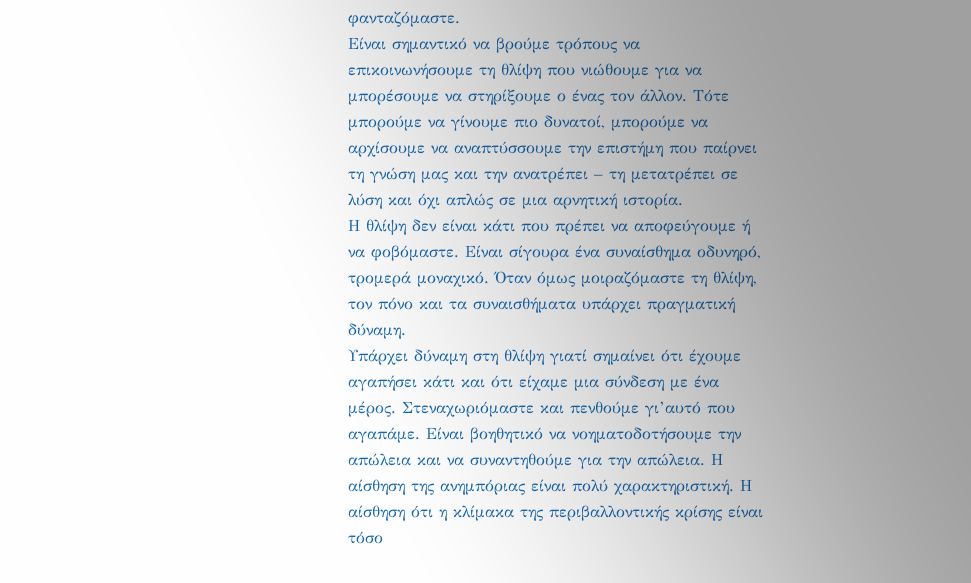φανταζόμαστε.
Είναι σημαντικό να βρούμε τρόπους να επικοινωνήσουμε τη θλίψη που νιώθουμε για να μπορέσουμε να στηρίξουμε ο ένας τον άλλον. Τότε μπορούμε να γίνουμε πιο δυνατοί, μπορούμε να αρχίσουμε να αναπτύσσουμε την επιστήμη που παίρνει τη γνώση μας και την ανατρέπει – τη μετατρέπει σε λύση και όχι απλώς σε μια αρνητική ιστορία.
Η θλίψη δεν είναι κάτι που πρέπει να αποφεύγουμε ή να φοβόμαστε. Είναι σίγουρα ένα συναίσθημα οδυνηρό, τρομερά μοναχικό. Όταν όμως μοιραζόμαστε τη θλίψη, τον πόνο και τα συναισθήματα υπάρχει πραγματική δύναμη.
Υπάρχει δύναμη στη θλίψη γιατί σημαίνει ότι έχουμε αγαπήσει κάτι και ότι είχαμε μια σύνδεση με ένα μέρος. Στεναχωριόμαστε και πενθούμε γι’αυτό που αγαπάμε. Είναι βοηθητικό να νοηματοδοτήσουμε την απώλεια και να συναντηθούμε για την απώλεια. Η αίσθηση της ανημπόριας είναι πολύ χαρακτηριστική. Η αίσθηση ότι η κλίμακα της περιβαλλοντικής κρίσης είναι τόσο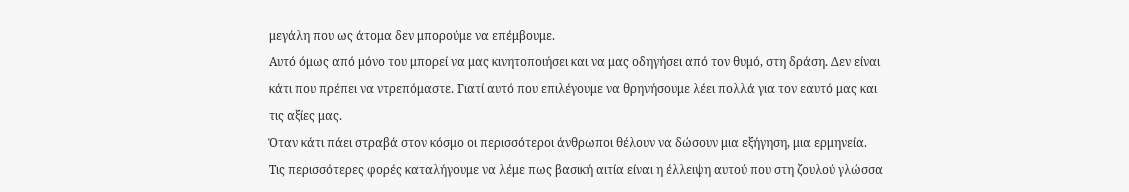μεγάλη που ως άτομα δεν μπορούμε να επέμβουμε.
Αυτό όμως από μόνο του μπορεί να μας κινητοποιήσει και να μας οδηγήσει από τον θυμό, στη δράση. Δεν είναι κάτι που πρέπει να ντρεπόμαστε. Γιατί αυτό που επιλέγουμε να θρηνήσουμε λέει πολλά για τον εαυτό μας και τις αξίες μας.
Όταν κάτι πάει στραβά στον κόσμο οι περισσότεροι άνθρωποι θέλουν να δώσουν μια εξήγηση, μια ερμηνεία. Τις περισσότερες φορές καταλήγουμε να λέμε πως βασική αιτία είναι η έλλειψη αυτού που στη ζουλού γλώσσα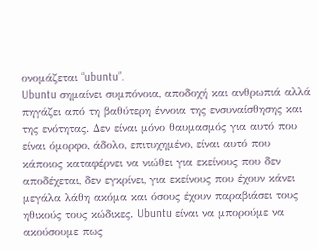ονομάζεται “ubuntu”.
Ubuntu σημαίνει συμπόνοια, αποδοχή και ανθρωπιά αλλά πηγάζει από τη βαθύτερη έννοια της ενσυναίσθησης και της ενότητας. Δεν είναι μόνο θαυμασμός για αυτό που είναι όμορφο, άδολο, επιτυχημένο, είναι αυτό που κάποιος καταφέρνει να νιώθει για εκείνους που δεν αποδέχεται, δεν εγκρίνει, για εκείνους που έχουν κάνει μεγάλα λάθη ακόμα και όσους έχουν παραβιάσει τους ηθικούς τους κώδικες. Ubuntu είναι να μπορούμε να ακούσουμε πως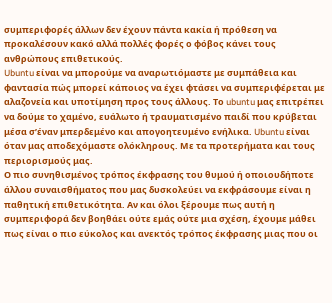συμπεριφορές άλλων δεν έχουν πάντα κακία ή πρόθεση να προκαλέσουν κακό αλλά πολλές φορές ο φόβος κάνει τους ανθρώπους επιθετικούς.
Ubuntu είναι να μπορούμε να αναρωτιόμαστε με συμπάθεια και φαντασία πώς μπορεί κάποιος να έχει φτάσει να συμπεριφέρεται με αλαζονεία και υποτίμηση προς τους άλλους. Το ubuntu μας επιτρέπει να δούμε το χαμένο, ευάλωτο ή τραυματισμένο παιδί που κρύβεται μέσα σ’έναν μπερδεμένο και απογοητευμένο ενήλικα. Ubuntu είναι όταν μας αποδεχόμαστε ολόκληρους. Με τα προτερήματα και τους περιορισμούς μας.
Ο πιο συνηθισμένος τρόπος έκφρασης του θυμού ή οποιουδήποτε άλλου συναισθήματος που μας δυσκολεύει να εκφράσουμε είναι η παθητική επιθετικότητα. Αν και όλοι ξέρουμε πως αυτή η συμπεριφορά δεν βοηθάει ούτε εμάς ούτε μια σχέση, έχουμε μάθει πως είναι ο πιο εύκολος και ανεκτός τρόπος έκφρασης μιας που οι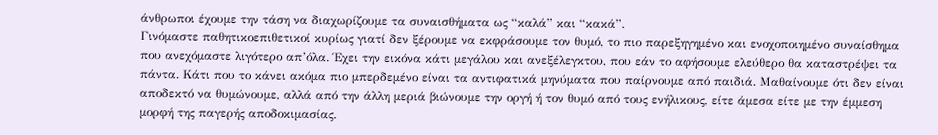άνθρωποι έχουμε την τάση να διαχωρίζουμε τα συναισθήματα ως “καλά” και “κακά”.
Γινόμαστε παθητικοεπιθετικοί κυρίως γιατί δεν ξέρουμε να εκφράσουμε τον θυμό, το πιο παρεξηγημένο και ενοχοποιημένο συναίσθημα που ανεχόμαστε λιγότερο απ’όλα. Έχει την εικόνα κάτι μεγάλου και ανεξέλεγκτου, που εάν το αφήσουμε ελεύθερο θα καταστρέψει τα πάντα. Κάτι που το κάνει ακόμα πιο μπερδεμένο είναι τα αντιφατικά μηνύματα που παίρνουμε από παιδιά. Μαθαίνουμε ότι δεν είναι αποδεκτό να θυμώνουμε, αλλά από την άλλη μεριά βιώνουμε την οργή ή τον θυμό από τους ενήλικους, είτε άμεσα είτε με την έμμεση μορφή της παγερής αποδοκιμασίας.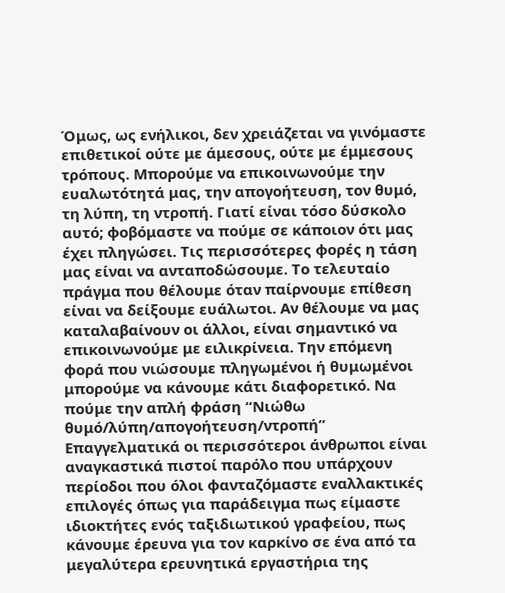Όμως, ως ενήλικοι, δεν χρειάζεται να γινόμαστε επιθετικοί ούτε με άμεσους, ούτε με έμμεσους τρόπους. Μπορούμε να επικοινωνούμε την ευαλωτότητά μας, την απογοήτευση, τον θυμό, τη λύπη, τη ντροπή. Γιατί είναι τόσο δύσκολο αυτό; φοβόμαστε να πούμε σε κάποιον ότι μας έχει πληγώσει. Τις περισσότερες φορές η τάση μας είναι να ανταποδώσουμε. Το τελευταίο πράγμα που θέλουμε όταν παίρνουμε επίθεση είναι να δείξουμε ευάλωτοι. Αν θέλουμε να μας καταλαβαίνουν οι άλλοι, είναι σημαντικό να επικοινωνούμε με ειλικρίνεια. Την επόμενη φορά που νιώσουμε πληγωμένοι ή θυμωμένοι μπορούμε να κάνουμε κάτι διαφορετικό. Να πούμε την απλή φράση “Νιώθω θυμό/λύπη/απογοήτευση/ντροπή”
Επαγγελματικά οι περισσότεροι άνθρωποι είναι αναγκαστικά πιστοί παρόλο που υπάρχουν περίοδοι που όλοι φανταζόμαστε εναλλακτικές επιλογές όπως για παράδειγμα πως είμαστε ιδιοκτήτες ενός ταξιδιωτικού γραφείου, πως κάνουμε έρευνα για τον καρκίνο σε ένα από τα μεγαλύτερα ερευνητικά εργαστήρια της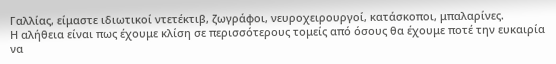Γαλλίας, είμαστε ιδιωτικοί ντετέκτιβ, ζωγράφοι, νευροχειρουργοί, κατάσκοποι, μπαλαρίνες.
Η αλήθεια είναι πως έχουμε κλίση σε περισσότερους τομείς από όσους θα έχουμε ποτέ την ευκαιρία να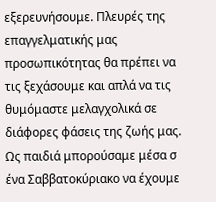εξερευνήσουμε. Πλευρές της επαγγελματικής μας προσωπικότητας θα πρέπει να τις ξεχάσουμε και απλά να τις θυμόμαστε μελαγχολικά σε διάφορες φάσεις της ζωής μας.
Ως παιδιά μπορούσαμε μέσα σ ένα Σαββατοκύριακο να έχουμε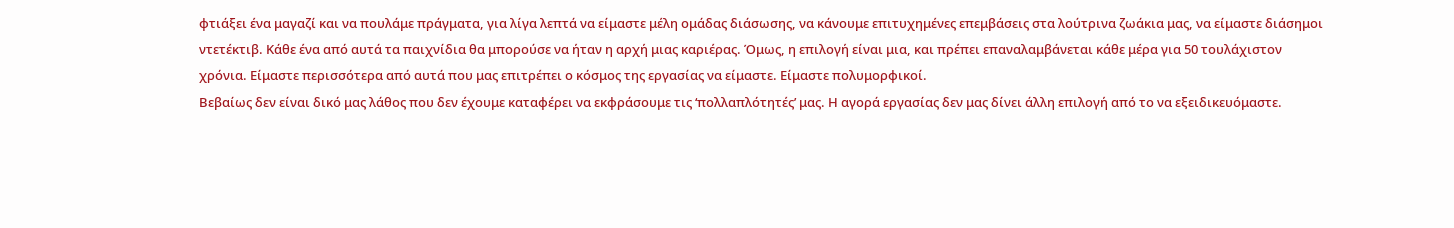φτιάξει ένα μαγαζί και να πουλάμε πράγματα, για λίγα λεπτά να είμαστε μέλη ομάδας διάσωσης, να κάνουμε επιτυχημένες επεμβάσεις στα λούτρινα ζωάκια μας, να είμαστε διάσημοι ντετέκτιβ. Κάθε ένα από αυτά τα παιχνίδια θα μπορούσε να ήταν η αρχή μιας καριέρας. Όμως, η επιλογή είναι μια, και πρέπει επαναλαμβάνεται κάθε μέρα για 50 τουλάχιστον χρόνια. Είμαστε περισσότερα από αυτά που μας επιτρέπει ο κόσμος της εργασίας να είμαστε. Είμαστε πολυμορφικοί.
Βεβαίως δεν είναι δικό μας λάθος που δεν έχουμε καταφέρει να εκφράσουμε τις ‘πολλαπλότητές’ μας. Η αγορά εργασίας δεν μας δίνει άλλη επιλογή από το να εξειδικευόμαστε.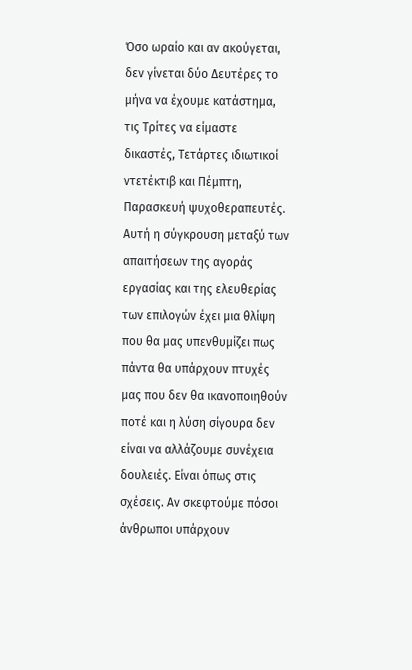Όσο ωραίο και αν ακούγεται, δεν γίνεται δύο Δευτέρες το μήνα να έχουμε κατάστημα, τις Τρίτες να είμαστε δικαστές, Τετάρτες ιδιωτικοί ντετέκτιβ και Πέμπτη, Παρασκευή ψυχοθεραπευτές.
Αυτή η σύγκρουση μεταξύ των απαιτήσεων της αγοράς εργασίας και της ελευθερίας των επιλογών έχει μια θλίψη που θα μας υπενθυμίζει πως πάντα θα υπάρχουν πτυχές μας που δεν θα ικανοποιηθούν ποτέ και η λύση σίγουρα δεν είναι να αλλάζουμε συνέχεια δουλειές. Είναι όπως στις σχέσεις. Αν σκεφτούμε πόσοι άνθρωποι υπάρχουν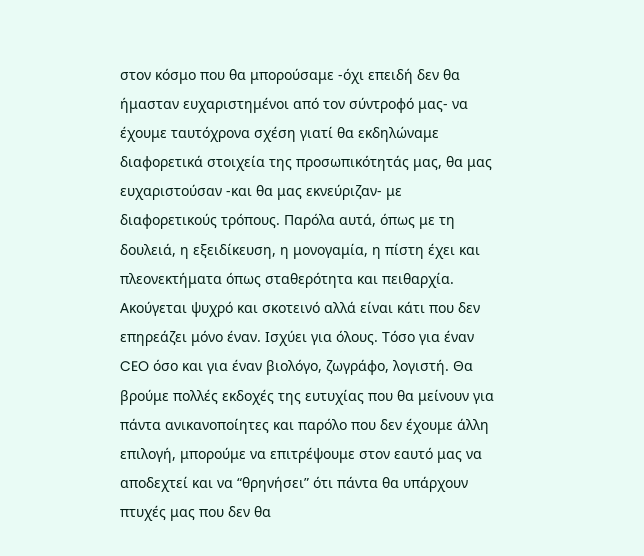στον κόσμο που θα μπορούσαμε -όχι επειδή δεν θα ήμασταν ευχαριστημένοι από τον σύντροφό μας- να έχουμε ταυτόχρονα σχέση γιατί θα εκδηλώναμε διαφορετικά στοιχεία της προσωπικότητάς μας, θα μας ευχαριστούσαν -και θα μας εκνεύριζαν- με διαφορετικούς τρόπους. Παρόλα αυτά, όπως με τη δουλειά, η εξειδίκευση, η μονογαμία, η πίστη έχει και πλεονεκτήματα όπως σταθερότητα και πειθαρχία.
Ακούγεται ψυχρό και σκοτεινό αλλά είναι κάτι που δεν επηρεάζει μόνο έναν. Ισχύει για όλους. Τόσο για έναν CEO όσο και για έναν βιολόγο, ζωγράφο, λογιστή. Θα βρούμε πολλές εκδοχές της ευτυχίας που θα μείνουν για πάντα ανικανοποίητες και παρόλο που δεν έχουμε άλλη επιλογή, μπορούμε να επιτρέψουμε στον εαυτό μας να αποδεχτεί και να “θρηνήσει” ότι πάντα θα υπάρχουν πτυχές μας που δεν θα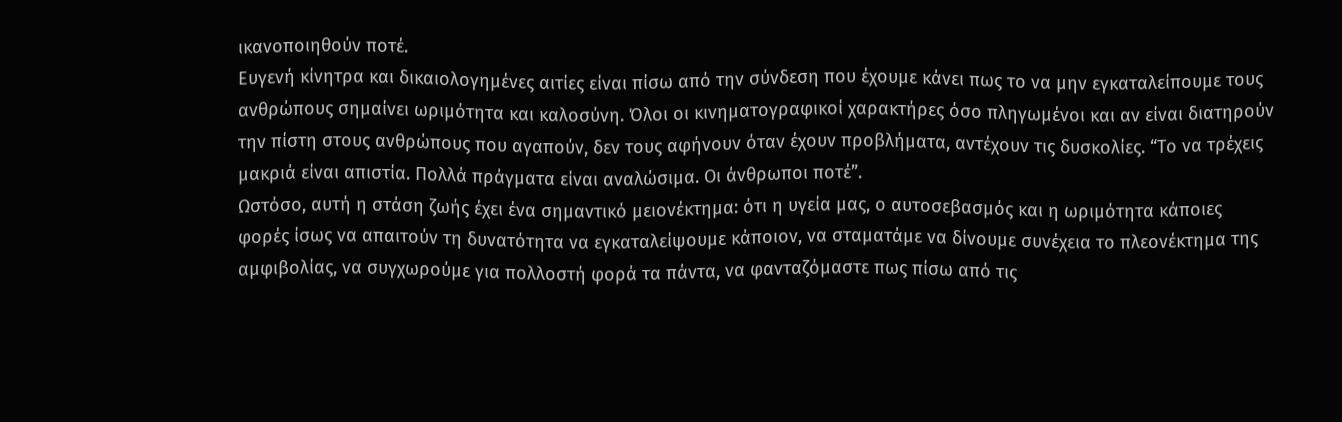ικανοποιηθούν ποτέ.
Ευγενή κίνητρα και δικαιολογημένες αιτίες είναι πίσω από την σύνδεση που έχουμε κάνει πως το να μην εγκαταλείπουμε τους ανθρώπους σημαίνει ωριμότητα και καλοσύνη. Όλοι οι κινηματογραφικοί χαρακτήρες όσο πληγωμένοι και αν είναι διατηρούν την πίστη στους ανθρώπους που αγαπούν, δεν τους αφήνουν όταν έχουν προβλήματα, αντέχουν τις δυσκολίες. “Το να τρέχεις μακριά είναι απιστία. Πολλά πράγματα είναι αναλώσιμα. Οι άνθρωποι ποτέ”.
Ωστόσο, αυτή η στάση ζωής έχει ένα σημαντικό μειονέκτημα: ότι η υγεία μας, ο αυτοσεβασμός και η ωριμότητα κάποιες φορές ίσως να απαιτούν τη δυνατότητα να εγκαταλείψουμε κάποιον, να σταματάμε να δίνουμε συνέχεια το πλεονέκτημα της αμφιβολίας, να συγχωρούμε για πολλοστή φορά τα πάντα, να φανταζόμαστε πως πίσω από τις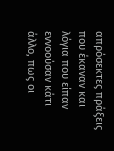απρόσεκτες πράξεις που έκαναν και λόγια που είπαν εννοούσαν κάτι άλλο, πως οι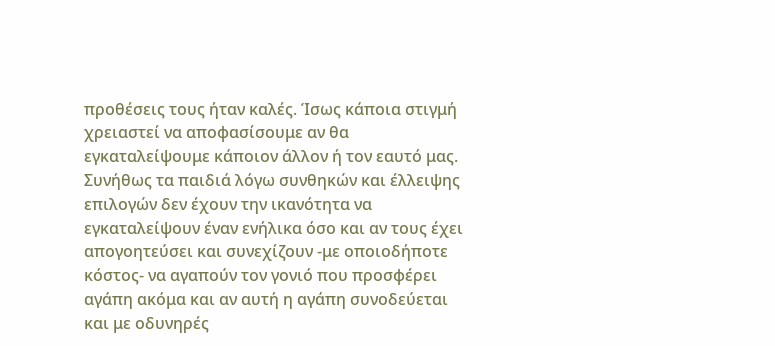προθέσεις τους ήταν καλές. Ίσως κάποια στιγμή χρειαστεί να αποφασίσουμε αν θα εγκαταλείψουμε κάποιον άλλον ή τον εαυτό μας.
Συνήθως τα παιδιά λόγω συνθηκών και έλλειψης επιλογών δεν έχουν την ικανότητα να εγκαταλείψουν έναν ενήλικα όσο και αν τους έχει απογοητεύσει και συνεχίζουν -με οποιοδήποτε κόστος- να αγαπούν τον γονιό που προσφέρει αγάπη ακόμα και αν αυτή η αγάπη συνοδεύεται και με οδυνηρές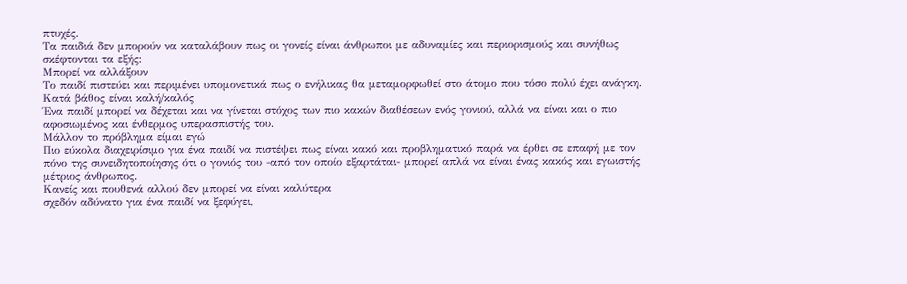πτυχές.
Τα παιδιά δεν μπορούν να καταλάβουν πως οι γονείς είναι άνθρωποι με αδυναμίες και περιορισμούς και συνήθως σκέφτονται τα εξής:
Μπορεί να αλλάξουν
Το παιδί πιστεύει και περιμένει υπομονετικά πως ο ενήλικας θα μεταμορφωθεί στο άτομο που τόσο πολύ έχει ανάγκη.
Κατά βάθος είναι καλή/καλός
Ένα παιδί μπορεί να δέχεται και να γίνεται στόχος των πιο κακών διαθέσεων ενός γονιού, αλλά να είναι και ο πιο αφοσιωμένος και ένθερμος υπερασπιστής του.
Μάλλον το πρόβλημα είμαι εγώ
Πιο εύκολα διαχειρίσιμο για ένα παιδί να πιστέψει πως είναι κακό και προβληματικό παρά να έρθει σε επαφή με τον πόνο της συνειδητοποίησης ότι ο γονιός του -από τον οποίο εξαρτάται- μπορεί απλά να είναι ένας κακός και εγωιστής μέτριος άνθρωπος.
Κανείς και πουθενά αλλού δεν μπορεί να είναι καλύτερα
σχεδόν αδύνατο για ένα παιδί να ξεφύγει,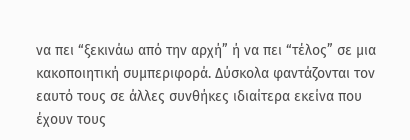να πει “ξεκινάω από την αρχή” ή να πει “τέλος” σε μια κακοποιητική συμπεριφορά. Δύσκολα φαντάζονται τον εαυτό τους σε άλλες συνθήκες ιδιαίτερα εκείνα που έχουν τους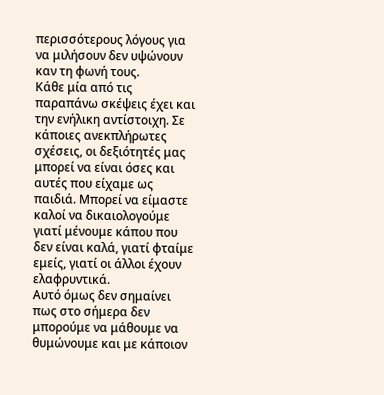περισσότερους λόγους για να μιλήσουν δεν υψώνουν καν τη φωνή τους.
Κάθε μία από τις παραπάνω σκέψεις έχει και την ενήλικη αντίστοιχη. Σε κάποιες ανεκπλήρωτες σχέσεις, οι δεξιότητές μας μπορεί να είναι όσες και αυτές που είχαμε ως παιδιά. Μπορεί να είμαστε καλοί να δικαιολογούμε γιατί μένουμε κάπου που δεν είναι καλά, γιατί φταίμε εμείς, γιατί οι άλλοι έχουν ελαφρυντικά.
Αυτό όμως δεν σημαίνει πως στο σήμερα δεν μπορούμε να μάθουμε να θυμώνουμε και με κάποιον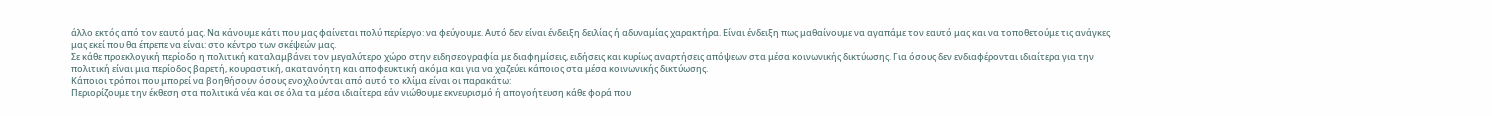άλλο εκτός από τον εαυτό μας. Να κάνουμε κάτι που μας φαίνεται πολύ περίεργο: να φεύγουμε. Αυτό δεν είναι ένδειξη δειλίας ή αδυναμίας χαρακτήρα. Είναι ένδειξη πως μαθαίνουμε να αγαπάμε τον εαυτό μας και να τοποθετούμε τις ανάγκες μας εκεί που θα έπρεπε να είναι: στο κέντρο των σκέψεών μας.
Σε κάθε προεκλογική περίοδο η πολιτική καταλαμβάνει τον μεγαλύτερο χώρο στην ειδησεογραφία με διαφημίσεις, ειδήσεις και κυρίως αναρτήσεις απόψεων στα μέσα κοινωνικής δικτύωσης. Για όσους δεν ενδιαφέρονται ιδιαίτερα για την πολιτική είναι μια περίοδος βαρετή, κουραστική, ακατανόητη και αποφευκτική ακόμα και για να χαζεύει κάποιος στα μέσα κοινωνικής δικτύωσης.
Κάποιοι τρόποι που μπορεί να βοηθήσουν όσους ενοχλούνται από αυτό το κλίμα είναι οι παρακάτω:
Περιορίζουμε την έκθεση στα πολιτικά νέα και σε όλα τα μέσα ιδιαίτερα εάν νιώθουμε εκνευρισμό ή απογοήτευση κάθε φορά που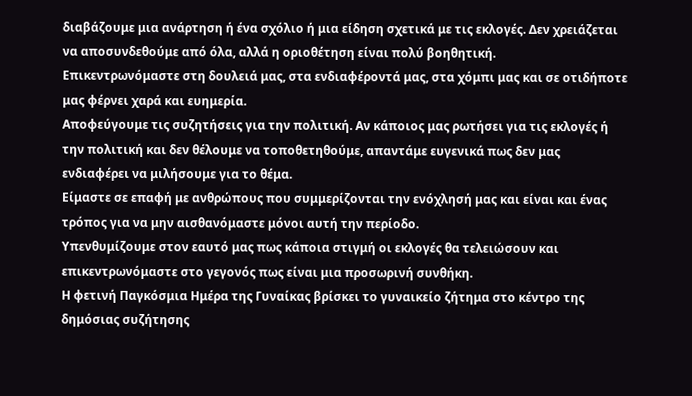διαβάζουμε μια ανάρτηση ή ένα σχόλιο ή μια είδηση σχετικά με τις εκλογές. Δεν χρειάζεται να αποσυνδεθούμε από όλα, αλλά η οριοθέτηση είναι πολύ βοηθητική.
Επικεντρωνόμαστε στη δουλειά μας, στα ενδιαφέροντά μας, στα χόμπι μας και σε οτιδήποτε μας φέρνει χαρά και ευημερία.
Αποφεύγουμε τις συζητήσεις για την πολιτική. Αν κάποιος μας ρωτήσει για τις εκλογές ή την πολιτική και δεν θέλουμε να τοποθετηθούμε, απαντάμε ευγενικά πως δεν μας ενδιαφέρει να μιλήσουμε για το θέμα.
Είμαστε σε επαφή με ανθρώπους που συμμερίζονται την ενόχλησή μας και είναι και ένας τρόπος για να μην αισθανόμαστε μόνοι αυτή την περίοδο.
Υπενθυμίζουμε στον εαυτό μας πως κάποια στιγμή οι εκλογές θα τελειώσουν και επικεντρωνόμαστε στο γεγονός πως είναι μια προσωρινή συνθήκη.
Η φετινή Παγκόσμια Ημέρα της Γυναίκας βρίσκει το γυναικείο ζήτημα στο κέντρο της δημόσιας συζήτησης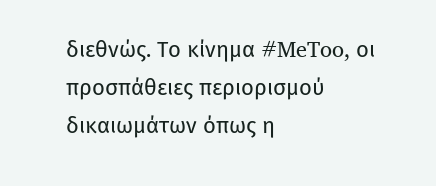διεθνώς. Το κίνημα #MeToo, οι προσπάθειες περιορισμού δικαιωμάτων όπως η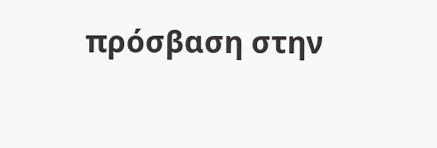πρόσβαση στην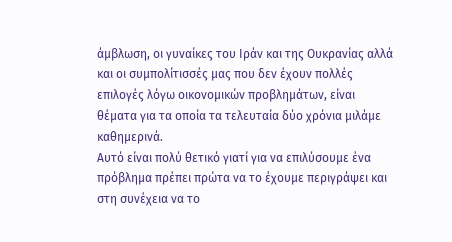άμβλωση, οι γυναίκες του Ιράν και της Ουκρανίας αλλά και οι συμπολίτισσές μας που δεν έχουν πολλές επιλογές λόγω οικονομικών προβλημάτων, είναι θέματα για τα οποία τα τελευταία δύο χρόνια μιλάμε καθημερινά.
Αυτό είναι πολύ θετικό γιατί για να επιλύσουμε ένα πρόβλημα πρέπει πρώτα να το έχουμε περιγράψει και στη συνέχεια να το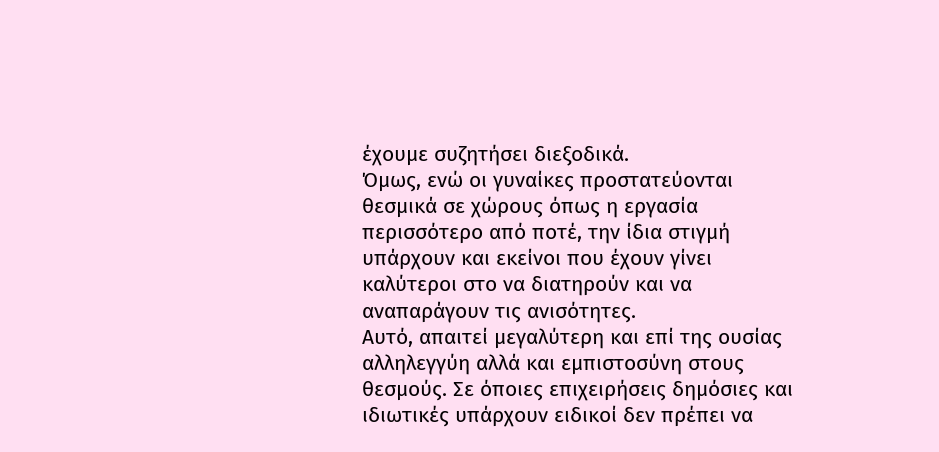έχουμε συζητήσει διεξοδικά.
Όμως, ενώ οι γυναίκες προστατεύονται θεσμικά σε χώρους όπως η εργασία περισσότερο από ποτέ, την ίδια στιγμή υπάρχουν και εκείνοι που έχουν γίνει καλύτεροι στο να διατηρούν και να αναπαράγουν τις ανισότητες.
Αυτό, απαιτεί μεγαλύτερη και επί της ουσίας αλληλεγγύη αλλά και εμπιστοσύνη στους θεσμούς. Σε όποιες επιχειρήσεις δημόσιες και ιδιωτικές υπάρχουν ειδικοί δεν πρέπει να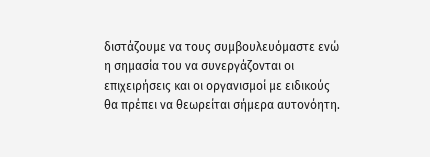διστάζουμε να τους συμβουλευόμαστε ενώ η σημασία του να συνεργάζονται οι επιχειρήσεις και οι οργανισμοί με ειδικούς θα πρέπει να θεωρείται σήμερα αυτονόητη.